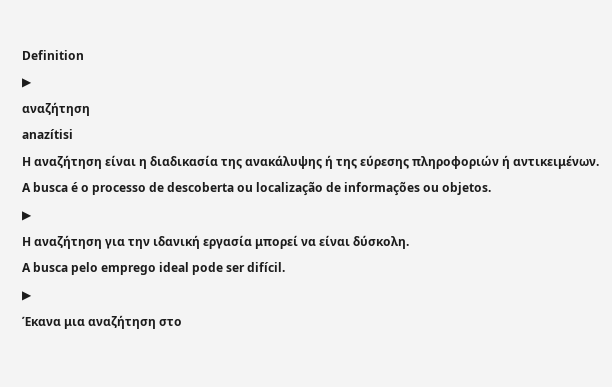Definition
▶
αναζήτηση
anazítisi
Η αναζήτηση είναι η διαδικασία της ανακάλυψης ή της εύρεσης πληροφοριών ή αντικειμένων.
A busca é o processo de descoberta ou localização de informações ou objetos.
▶
Η αναζήτηση για την ιδανική εργασία μπορεί να είναι δύσκολη.
A busca pelo emprego ideal pode ser difícil.
▶
Έκανα μια αναζήτηση στο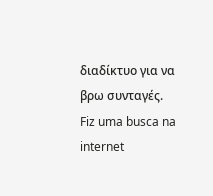διαδίκτυο για να βρω συνταγές.
Fiz uma busca na internet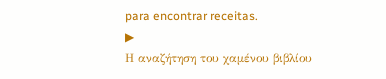para encontrar receitas.
▶
Η αναζήτηση του χαμένου βιβλίου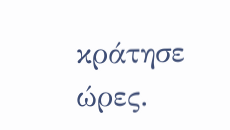κράτησε ώρες.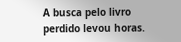A busca pelo livro perdido levou horas.